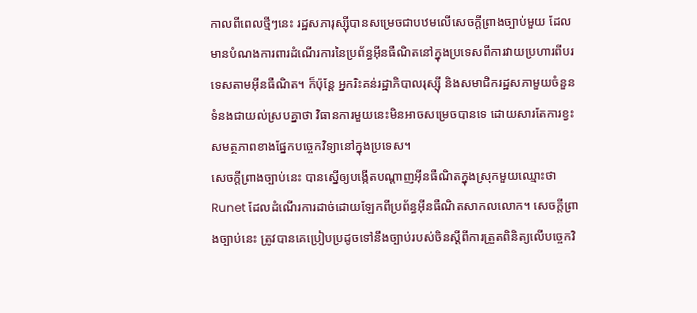កាលពីពេលថ្មីៗនេះ រដ្ឋសភារុស្ស៊ីបានសម្រេចជាបឋមលើសេចក្តីព្រាងច្បាប់មួយ ដែលមានបំណងការពារដំណើរការនៃប្រព័ន្ធអ៊ីនធឺណិតនៅក្នុងប្រទេសពីការវាយប្រហារពីបរទេសតាមអ៊ីនធឺណិត។ ក៏ប៉ុន្តែ អ្នករិះគន់រដ្ឋាភិបាលរុស្ស៊ី និងសមាជិករដ្ឋសភាមួយចំនួន ទំនងជាយល់ស្របគ្នាថា វិធានការមួយនេះមិនអាចសម្រេចបានទេ ដោយសារតែការខ្វះសមត្ថភាពខាងផ្នែកបច្ចេកវិទ្យានៅក្នុងប្រទេស។
សេចក្តីព្រាងច្បាប់នេះ បានស្នើឲ្យបង្កើតបណ្តាញអ៊ីនធឺណិតក្នុងស្រុកមួយឈ្មោះថា Runet ដែលដំណើរការដាច់ដោយឡែកពីប្រព័ន្ធអ៊ីនធឺណិតសាកលលោក។ សេចក្តីព្រាងច្បាប់នេះ ត្រូវបានគេប្រៀបប្រដូចទៅនឹងច្បាប់របស់ចិនស្តីពីការត្រួតពិនិត្យលើបច្ចេកវិ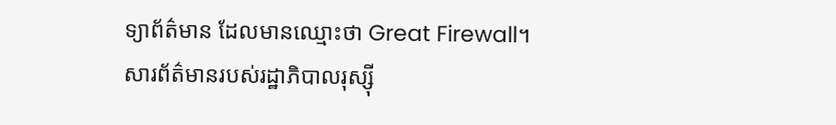ទ្យាព័ត៌មាន ដែលមានឈ្មោះថា Great Firewall។
សារព័ត៌មានរបស់រដ្ឋាភិបាលរុស្ស៊ី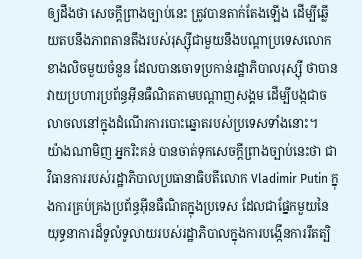ឲ្យដឹងថា សេចក្តីព្រាងច្បាប់នេះ ត្រូវបានតាក់តែងឡើង ដើម្បីឆ្លើយតបនឹងភាពតានតឹងរបស់រុស្ស៊ីជាមួយនឹងបណ្តាប្រទេសលោកខាងលិចមួយចំនួន ដែលបានចោទប្រកាន់រដ្ឋាភិបាលរុស្ស៊ី ថាបានវាយប្រហារប្រព័ន្ធអ៊ីនធឺណិតតាមបណ្តាញសង្គម ដើម្បីបង្កជាចលាចលនៅក្នុងដំណើរការបោះឆ្នោតរបស់ប្រទេសទាំងនោះ។
យ៉ាងណាមិញ អ្នករិះគន់ បានចាត់ទុកសេចក្តីព្រាងច្បាប់នេះថា ជាវិធានការរបស់រដ្ឋាភិបាលប្រធានាធិបតីលោក Vladimir Putin ក្នុងការគ្រប់គ្រងប្រព័ន្ធអ៊ីនធឺណិតក្នុងប្រទេស ដែលជាផ្នែកមួយនៃយុទ្ធនាការដ៏ទូលំទូលាយរបស់រដ្ឋាភិបាលក្នុងការបង្កើនការរឹតត្បិ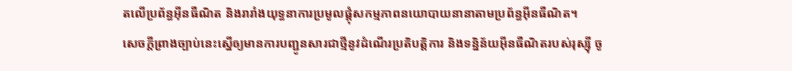តលើប្រព័ន្ធអ៊ីនធឺណិត និងរារាំងយុទ្ធនាការប្រមូលផ្តុំសកម្មភាពនយោបាយនានាតាមប្រព័ន្ធអ៊ីនធឺណិត។
សេចក្តីព្រាងច្បាប់នេះស្នើឲ្យមានការបញ្ជូនសារជាថ្មីនូវដំណើរប្រតិបត្តិការ និងទន្និន័យអ៊ីនធឺណិតរបស់រុស្ស៊ី ចូ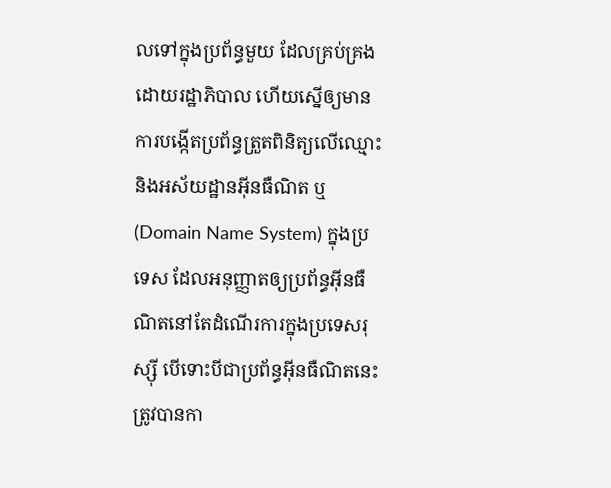លទៅក្នុងប្រព័ន្ធមួយ ដែលគ្រប់គ្រងដោយរដ្ឋាភិបាល ហើយស្នើឲ្យមានការបង្កើតប្រព័ន្ធត្រួតពិនិត្យលើឈ្មោះ និងអស័យដ្ឋានអ៊ីនធឺណិត ឬ (Domain Name System) ក្នុងប្រទេស ដែលអនុញ្ញាតឲ្យប្រព័ន្ធអ៊ីនធឺណិតនៅតែដំណើរការក្នុងប្រទេសរុស្ស៊ី បើទោះបីជាប្រព័ន្ធអ៊ីនធឺណិតនេះត្រូវបានកា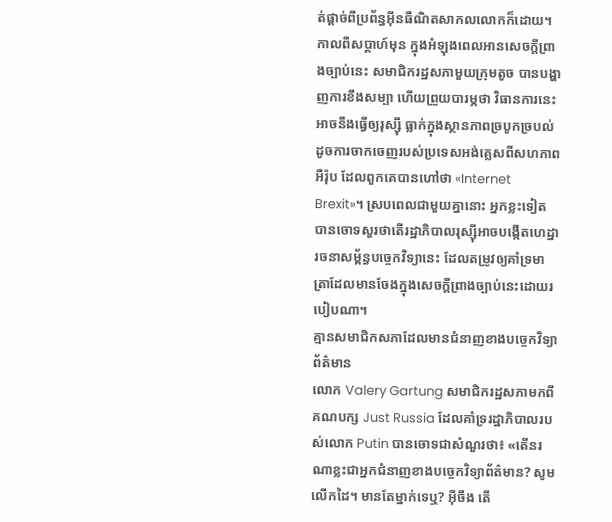ត់ផ្តាច់ពីប្រព័ន្ធអ៊ីនធឺណិតសាកលលោកក៏ដោយ។
កាលពីសប្តាហ៍មុន ក្នុងអំឡុងពេលអានសេចក្តីព្រាងច្បាប់នេះ សមាជិករដ្ឋសភាមួយក្រុមតូច បានបង្ហាញការខឹងសម្បា ហើយព្រួយបារម្ភថា វិធានការនេះអាចនឹងធ្វើឲ្យរុស្ស៊ី ធ្លាក់ក្នុងស្ថានភាពច្របូកច្របល់ ដូចការចាកចេញរបស់ប្រទេសអង់គ្លេសពីសហភាពអឺរ៉ុប ដែលពួកគេបានហៅថា «Internet Brexit»។ ស្របពេលជាមួយគ្នានោះ អ្នកខ្លះទៀត បានចោទសួរថាតើរដ្ឋាភិបាលរុស្ស៊ីអាចបង្កើតហេដ្ឋារចនាសម្ព័ន្ធបច្ចេកវិទ្យានេះ ដែលតម្រូវឲ្យគាំទ្រមាត្រាដែលមានចែងក្នុងសេចក្តីព្រាងច្បាប់នេះដោយរបៀបណា។
គ្មានសមាជិកសភាដែលមានជំនាញខាងបច្ចេកវិទ្យាព័ត៌មាន
លោក Valery Gartung សមាជិករដ្ឋសភាមកពីគណបក្ស Just Russia ដែលគាំទ្ររដ្ឋាភិបាលរបស់លោក Putin បានចោទជាសំណួរថា៖ «តើនរណាខ្លះជាអ្នកជំនាញខាងបច្ចេកវិទ្យាព័ត៌មាន? សូមលើកដៃ។ មានតែម្នាក់ទេឬ? អ៊ីចឹង តើ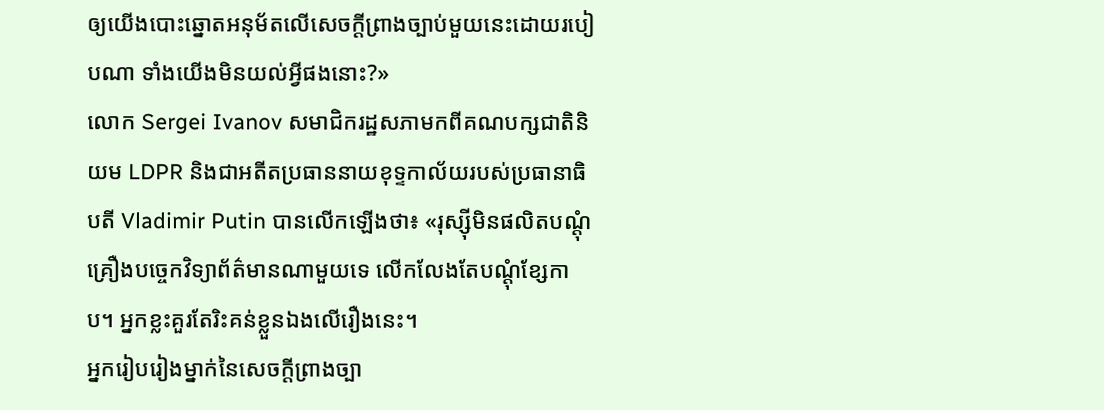ឲ្យយើងបោះឆ្នោតអនុម័តលើសេចក្តីព្រាងច្បាប់មួយនេះដោយរបៀបណា ទាំងយើងមិនយល់អី្វផងនោះ?»
លោក Sergei Ivanov សមាជិករដ្ឋសភាមកពីគណបក្សជាតិនិយម LDPR និងជាអតីតប្រធាននាយខុទ្ទកាល័យរបស់ប្រធានាធិបតី Vladimir Putin បានលើកឡើងថា៖ «រុស្ស៊ីមិនផលិតបណ្តុំគ្រឿងបច្ចេកវិទ្យាព័ត៌មានណាមួយទេ លើកលែងតែបណ្តុំខ្សែកាប។ អ្នកខ្លះគួរតែរិះគន់ខ្លួនឯងលើរឿងនេះ។
អ្នករៀបរៀងម្នាក់នៃសេចក្តីព្រាងច្បា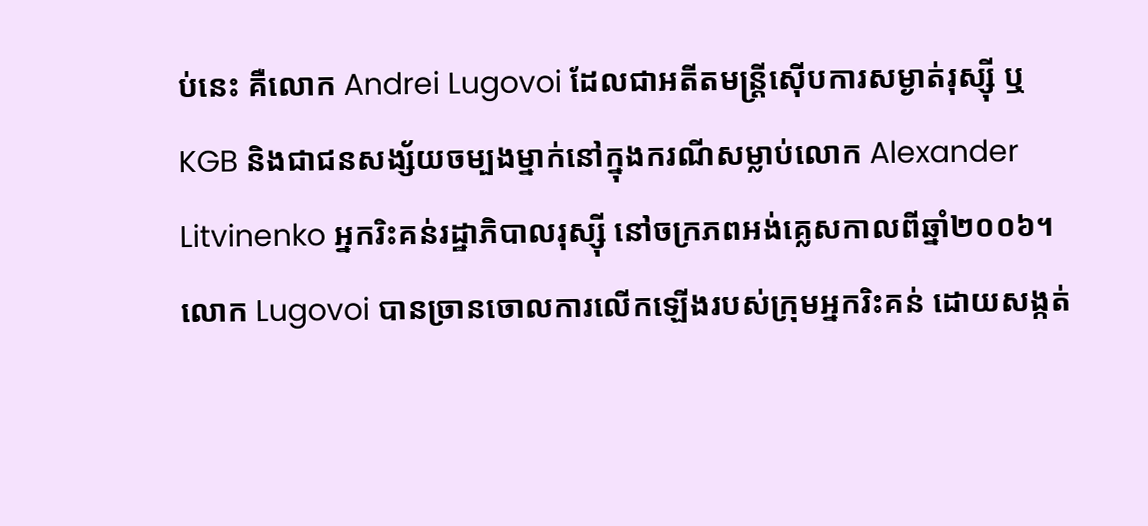ប់នេះ គឺលោក Andrei Lugovoi ដែលជាអតីតមន្ត្រីស៊ើបការសម្ងាត់រុស្ស៊ី ឬ KGB និងជាជនសង្ស័យចម្បងម្នាក់នៅក្នុងករណីសម្លាប់លោក Alexander Litvinenko អ្នករិះគន់រដ្ឋាភិបាលរុស្ស៊ី នៅចក្រភពអង់គ្លេសកាលពីឆ្នាំ២០០៦។ លោក Lugovoi បានច្រានចោលការលើកឡើងរបស់ក្រុមអ្នករិះគន់ ដោយសង្កត់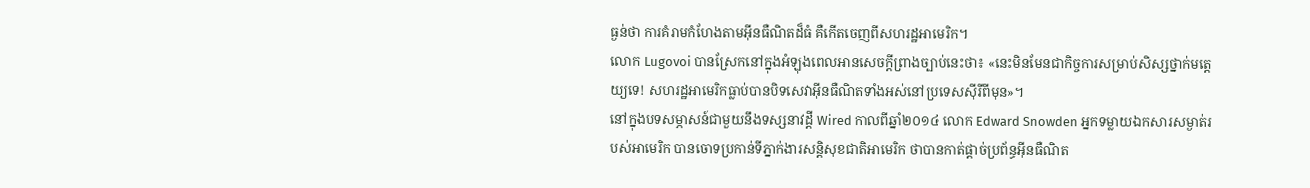ធ្ងន់ថា ការគំរាមកំហែងតាមអ៊ីនធឺណិតដ៏ធំ គឺកើតចេញពីសហរដ្ឋអាមេរិក។
លោក Lugovoi បានស្រែកនៅក្នុងអំឡុងពេលអានសេចក្តីព្រាងច្បាប់នេះថា៖ «នេះមិនមែនជាកិច្ចការសម្រាប់សិស្សថ្នាក់មត្តេយ្យទេ! សហរដ្ឋអាមេរិកធ្លាប់បានបិទសេវាអ៊ីនធឺណិតទាំងអស់នៅប្រទេសស៊ីរីពីមុន»។
នៅក្នុងបទសម្ភាសន៍ជាមួយនឹងទស្សនាវដ្តី Wired កាលពីឆ្នាំ២០១៤ លោក Edward Snowden អ្នកទម្លាយឯកសារសម្ងាត់របស់អាមេរិក បានចោទប្រកាន់ទីភ្នាក់ងារសន្តិសុខជាតិអាមេរិក ថាបានកាត់ផ្តាច់ប្រព័ន្ធអ៊ីនធឺណិត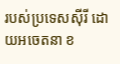របស់ប្រទេសស៊ីរី ដោយអចេតនា ខ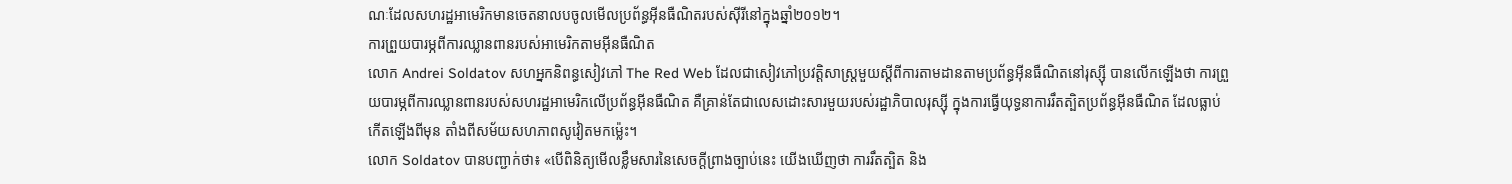ណៈដែលសហរដ្ឋអាមេរិកមានចេតនាលបចូលមើលប្រព័ន្ធអ៊ីនធឺណិតរបស់ស៊ីរីនៅក្នុងឆ្នាំ២០១២។
ការព្រួយបារម្ភពីការឈ្លានពានរបស់អាមេរិកតាមអ៊ីនធឺណិត
លោក Andrei Soldatov សហអ្នកនិពន្ធសៀវភៅ The Red Web ដែលជាសៀវភៅប្រវត្តិសាស្ត្រមួយស្តីពីការតាមដានតាមប្រព័ន្ធអ៊ីនធឺណិតនៅរុស្ស៊ី បានលើកឡើងថា ការព្រួយបារម្ភពីការឈ្លានពានរបស់សហរដ្ឋអាមេរិកលើប្រព័ន្ធអ៊ីនធឺណិត គឺគ្រាន់តែជាលេសដោះសារមួយរបស់រដ្ឋាភិបាលរុស្ស៊ី ក្នុងការធ្វើយុទ្ធនាការរឹតត្បិតប្រព័ន្ធអ៊ីនធឺណិត ដែលធ្លាប់កើតឡើងពីមុន តាំងពីសម័យសហភាពសូវៀតមកម្ល៉េះ។
លោក Soldatov បានបញ្ជាក់ថា៖ «បើពិនិត្យមើលខ្លឹមសារនៃសេចក្តីព្រាងច្បាប់នេះ យើងឃើញថា ការរឹតត្បិត និង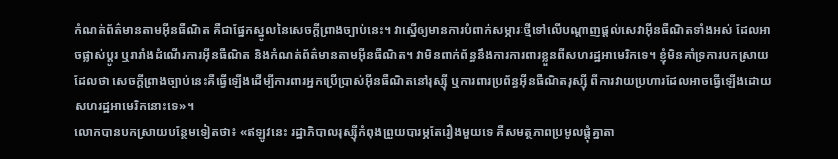កំណត់ព័ត៌មានតាមអ៊ីនធឺណិត គឺជាផ្នែកស្នូលនៃសេចក្តីព្រាងច្បាប់នេះ។ វាស្នើឲ្យមានការបំពាក់សម្ភារៈថ្មីទៅលើបណ្តាញផ្តល់សេវាអ៊ីនធឺណិតទាំងអស់ ដែលអាចផ្លាស់ប្តូរ ឬរារាំងដំណើរការអ៊ីនធឺណិត និងកំណត់ព័ត៌មានតាមអ៊ីនធឺណិត។ វាមិនពាក់ព័ន្ធនឹងការការពារខ្លួនពីសហរដ្ឋអាមេរិកទេ។ ខ្ញុំមិនគាំទ្រការបកស្រាយដែលថា សេចក្តីព្រាងច្បាប់នេះគឺធ្វើឡើងដើម្បីការពារអ្នកប្រើប្រាស់អ៊ីនធឺណិតនៅរុស្ស៊ី ឬការពារប្រព័ន្ធអ៊ីនធឺណិតរុស្ស៊ី ពីការវាយប្រហារដែលអាចធ្វើឡើងដោយសហរដ្ឋអាមេរិកនោះទេ»។
លោកបានបកស្រាយបន្ថែមទៀតថា៖ «ឥឡូវនេះ រដ្ឋាភិបាលរុស្ស៊ីកំពុងព្រួយបារម្ភតែរឿងមួយទេ គឺសមត្ថភាពប្រមូលផ្តុំគ្នាតា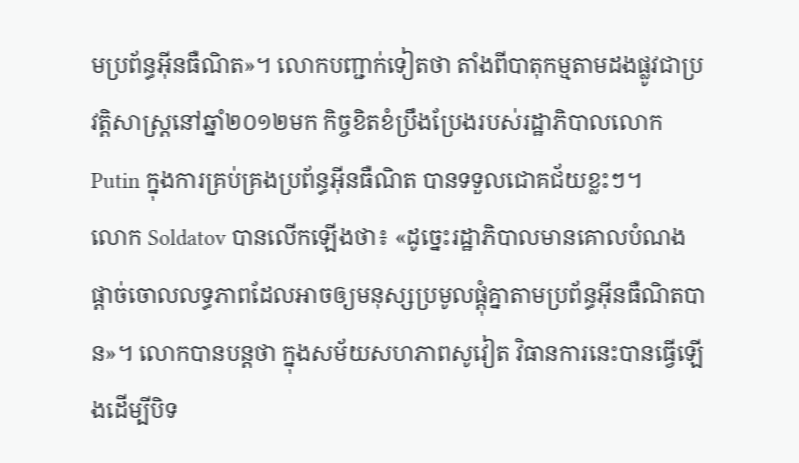មប្រព័ន្ធអ៊ីនធឺណិត»។ លោកបញ្ជាក់ទៀតថា តាំងពីបាតុកម្មតាមដងផ្លូវជាប្រវត្តិសាស្ត្រនៅឆ្នាំ២០១២មក កិច្ចខិតខំប្រឹងប្រែងរបស់រដ្ឋាភិបាលលោក Putin ក្នុងការគ្រប់គ្រងប្រព័ន្ធអ៊ីនធឺណិត បានទទួលជោគជ័យខ្លះៗ។
លោក Soldatov បានលើកឡើងថា៖ «ដូច្នេះរដ្ឋាភិបាលមានគោលបំណងផ្តាច់ចោលលទ្ធភាពដែលអាចឲ្យមនុស្សប្រមូលផ្តុំគ្នាតាមប្រព័ន្ធអ៊ីនធឺណិតបាន»។ លោកបានបន្តថា ក្នុងសម័យសហភាពសូវៀត វិធានការនេះបានធ្វើឡើងដើម្បីបិទ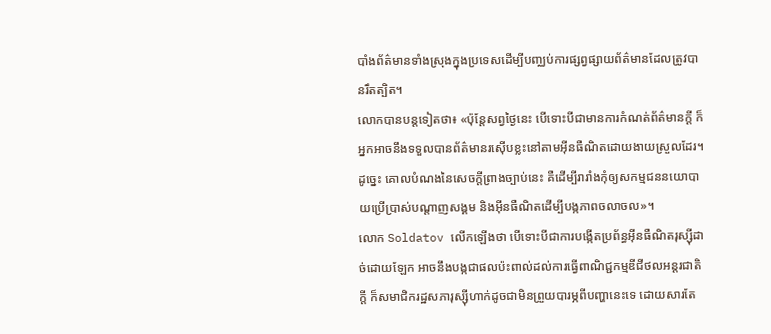បាំងព័ត៌មានទាំងស្រុងក្នុងប្រទេសដើម្បីបញ្ឈប់ការផ្សព្វផ្សាយព័ត៌មានដែលត្រូវបានរឹតត្បិត។
លោកបានបន្តទៀតថា៖ «ប៉ុន្តែសព្វថ្ងៃនេះ បើទោះបីជាមានការកំណត់ព័ត៌មានក្តី ក៏អ្នកអាចនឹងទទួលបានព័ត៌មានរស៊ើបខ្លះនៅតាមអ៊ីនធឺណិតដោយងាយស្រួលដែរ។ ដូច្នេះ គោលបំណងនៃសេចក្តីព្រាងច្បាប់នេះ គឺដើម្បីរារាំងកុំឲ្យសកម្មជននយោបាយប្រើប្រាស់បណ្តាញសង្គម និងអ៊ីនធឺណិតដើម្បីបង្កភាពចលាចល»។
លោក Soldatov លើកឡើងថា បើទោះបីជាការបង្កើតប្រព័ន្ធអ៊ីនធឺណិតរុស្ស៊ីដាច់ដោយឡែក អាចនឹងបង្កជាផលប៉ះពាល់ដល់ការធ្វើពាណិជ្ជកម្មឌីជីថលអន្តរជាតិក្តី ក៏សមាជិករដ្ឋសភារុស្ស៊ីហាក់ដូចជាមិនព្រួយបារម្ភពីបញ្ហានេះទេ ដោយសារតែ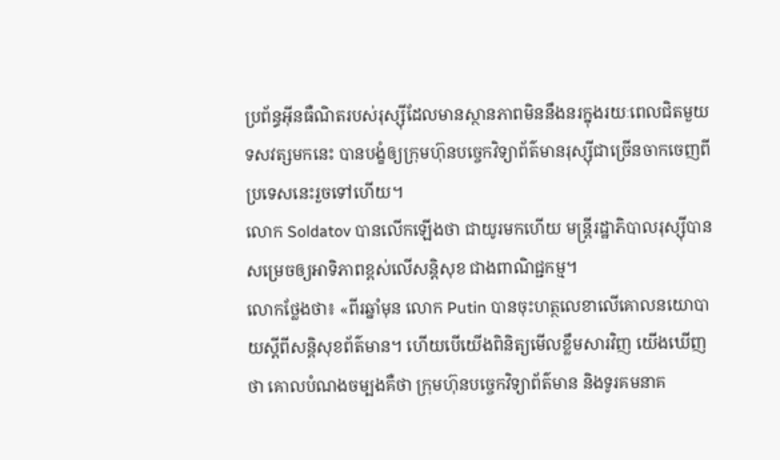ប្រព័ន្ធអ៊ីនធឺណិតរបស់រុស្ស៊ីដែលមានស្ថានភាពមិននឹងនរក្នុងរយៈពេលជិតមួយទសវត្សមកនេះ បានបង្ខំឲ្យក្រុមហ៊ុនបច្ចេកវិទ្យាព័ត៌មានរុស្ស៊ីជាច្រើនចាកចេញពីប្រទេសនេះរួចទៅហើយ។
លោក Soldatov បានលើកឡើងថា ជាយូរមកហើយ មន្ត្រីរដ្ឋាភិបាលរុស្ស៊ីបានសម្រេចឲ្យអាទិភាពខ្ពស់លើសន្តិសុខ ជាងពាណិជ្ជកម្ម។
លោកថ្លែងថា៖ «ពីរឆ្នាំមុន លោក Putin បានចុះហត្ថលេខាលើគោលនយោបាយស្តីពីសន្តិសុខព័ត៌មាន។ ហើយបើយើងពិនិត្យមើលខ្លឹមសារវិញ យើងឃើញថា គោលបំណងចម្បងគឺថា ក្រុមហ៊ុនបច្ចេកវិទ្យាព័ត៌មាន និងទូរគមនាគ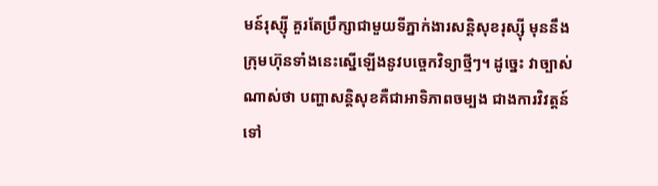មន៍រុស្ស៊ី គួរតែប្រឹក្សាជាមួយទីភ្នាក់ងារសន្តិសុខរុស្ស៊ី មុននឹងក្រុមហ៊ុនទាំងនេះស្នើឡើងនូវបច្ចេកវិទ្យាថ្មីៗ។ ដូច្នេះ វាច្បាស់ណាស់ថា បញ្ហាសន្តិសុខគឺជាអាទិភាពចម្បង ជាងការវិវត្តន៍ទៅ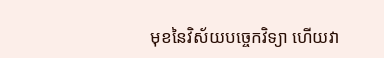មុខនៃវិស័យបច្ចេកវិទ្យា ហើយវា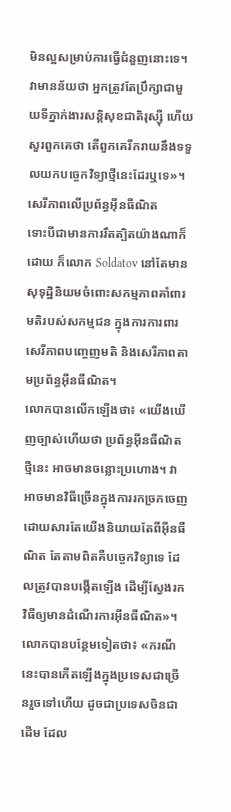មិនល្អសម្រាប់ការធ្វើជំនួញនោះទេ។ វាមានន័យថា អ្នកត្រូវតែប្រឹក្សាជាមួយទីភ្នាក់ងារសន្តិសុខជាតិរុស្ស៊ី ហើយសួរពួកគេថា តើពួកគេរីករាយនឹងទទួលយកបច្ចេកវិទ្យាថ្មីនេះដែរឬទេ»។
សេរីភាពលើប្រព័ន្ធអ៊ីនធឺណិត
ទោះបីជាមានការរឹតត្បិតយ៉ាងណាក៏ដោយ ក៏លោក Soldatov នៅតែមានសុទុដ្ឋិនិយមចំពោះសកម្មភាពគាំពារមតិរបស់សកម្មជន ក្នុងការការពារសេរីភាពបញ្ចេញមតិ និងសេរីភាពតាមប្រព័ន្ធអ៊ីនធឺណិត។
លោកបានលើកឡើងថា៖ «យើងឃើញច្បាស់ហើយថា ប្រព័ន្ធអ៊ីនធឺណិតថ្មីនេះ អាចមានចន្លោះប្រហោង។ វាអាចមានវិធីច្រើនក្នុងការរកច្រកចេញ ដោយសារតែយើងនិយាយតែពីអ៊ីនធឺណិត តែតាមពិតគឺបច្ចេកវិទ្យាទេ ដែលត្រូវបានបង្កើតឡើង ដើម្បីស្វែងរកវិធីឲ្យមានដំណើរការអ៊ីនធឺណិត»។
លោកបានបន្ថែមទៀតថា៖ «ករណីនេះបានកើតឡើងក្នុងប្រទេសជាច្រើនរួចទៅហើយ ដូចជាប្រទេសចិនជាដើម ដែល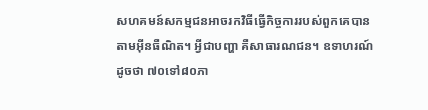សហគមន៍សកម្មជនអាចរកវិធីធ្វើកិច្ចការរបស់ពួកគេបានតាមអ៊ីនធឺណិត។ អ្វីជាបញ្ហា គឺសាធារណជន។ ឧទាហរណ៍ ដូចថា ៧០ទៅ៨០ភា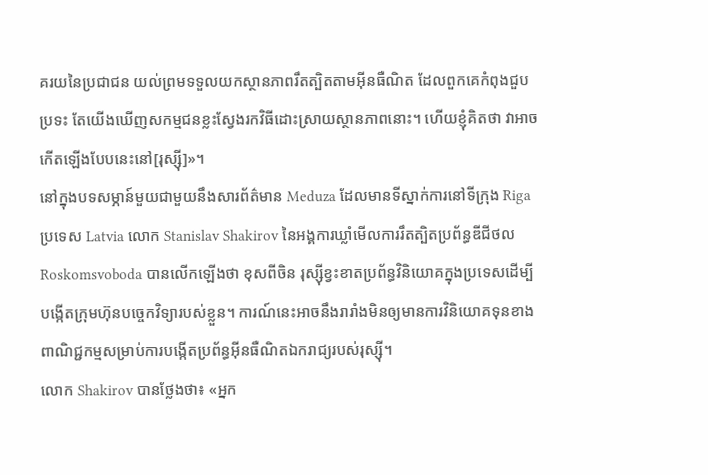គរយនៃប្រជាជន យល់ព្រមទទួលយកស្ថានភាពរឹតត្បិតតាមអ៊ីនធឺណិត ដែលពួកគេកំពុងជួបប្រទះ តែយើងឃើញសកម្មជនខ្លះស្វែងរកវិធីដោះស្រាយស្ថានភាពនោះ។ ហើយខ្ញុំគិតថា វាអាចកើតឡើងបែបនេះនៅ[រុស្ស៊ី]»។
នៅក្នុងបទសម្ភាន៍មួយជាមួយនឹងសារព័ត៌មាន Meduza ដែលមានទីស្នាក់ការនៅទីក្រុង Riga ប្រទេស Latvia លោក Stanislav Shakirov នៃអង្គការឃ្លាំមើលការរឹតត្បិតប្រព័ន្ធឌីជីថល Roskomsvoboda បានលើកឡើងថា ខុសពីចិន រុស្ស៊ីខ្វះខាតប្រព័ន្ធវិនិយោគក្នុងប្រទេសដើម្បីបង្កើតក្រុមហ៊ុនបច្ចេកវិទ្យារបស់ខ្លួន។ ការណ៍នេះអាចនឹងរារាំងមិនឲ្យមានការវិនិយោគទុនខាងពាណិជ្ជកម្មសម្រាប់ការបង្កើតប្រព័ន្ធអ៊ីនធឺណិតឯករាជ្យរបស់រុស្ស៊ី។
លោក Shakirov បានថ្លែងថា៖ «អ្នក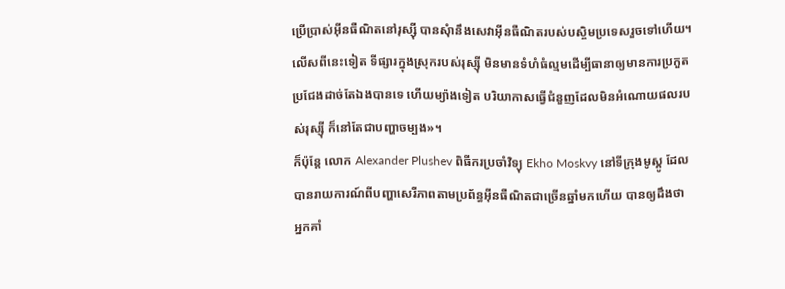ប្រើប្រាស់អ៊ីនធឺណិតនៅរុស្ស៊ី បានសុំានឹងសេវាអ៊ីនធឺណិតរបស់បស្ចិមប្រទេសរួចទៅហើយ។ លើសពីនេះទៀត ទីផ្សារក្នុងស្រុករបស់រុស្ស៊ី មិនមានទំហំធំល្មមដើម្បីធានាឲ្យមានការប្រកួតប្រជែងដាច់តែឯងបានទេ ហើយម្យ៉ាងទៀត បរិយាកាសធ្វើជំនួញដែលមិនអំណោយផលរបស់រុស្ស៊ី ក៏នៅតែជាបញ្ហាចម្បង»។
ក៏ប៉ុន្តែ លោក Alexander Plushev ពិធីករប្រចាំវិទ្យុ Ekho Moskvy នៅទីក្រុងមូស្គូ ដែលបានរាយការណ៍ពីបញ្ហាសេរីភាពតាមប្រព័ន្ធអ៊ីនធឺណិតជាច្រើនឆ្នាំមកហើយ បានឲ្យដឹងថា អ្នកគាំ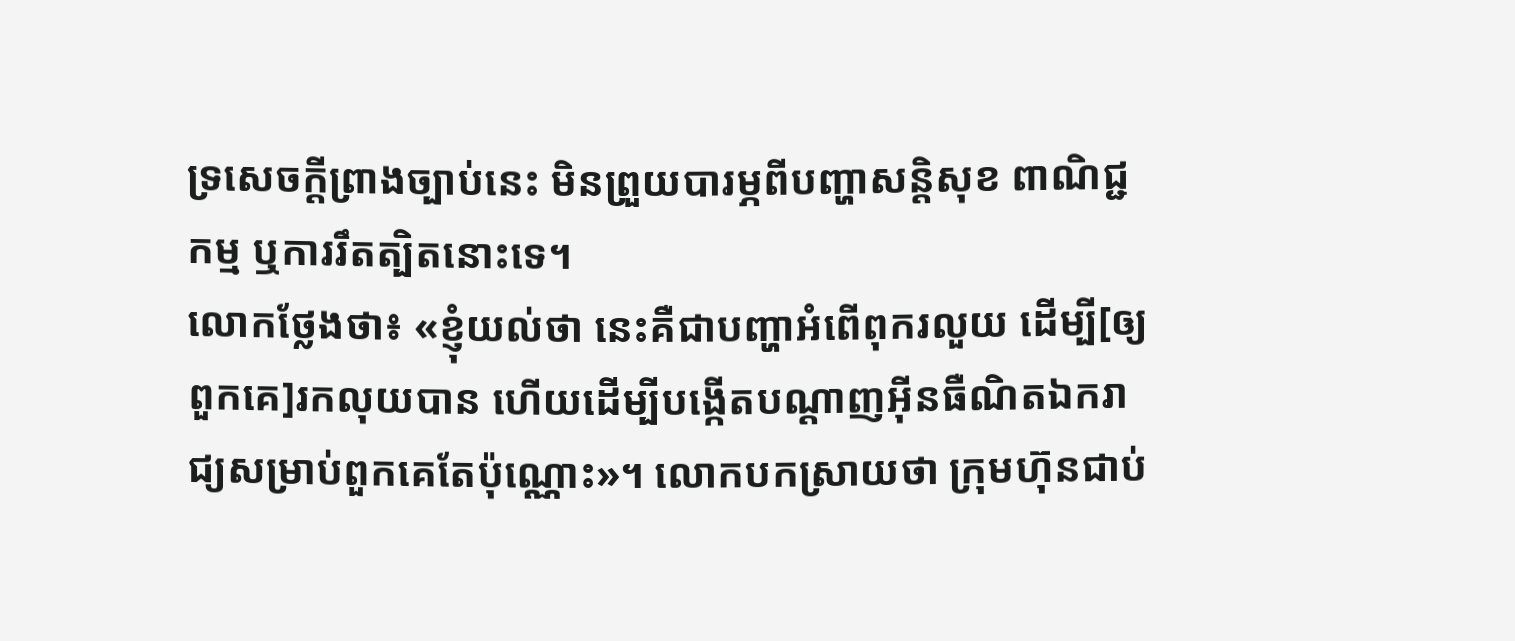ទ្រសេចក្តីព្រាងច្បាប់នេះ មិនព្រួយបារម្ភពីបញ្ហាសន្តិសុខ ពាណិជ្ជកម្ម ឬការរឹតត្បិតនោះទេ។
លោកថ្លែងថា៖ «ខ្ញុំយល់ថា នេះគឺជាបញ្ហាអំពើពុករលួយ ដើម្បី[ឲ្យពួកគេ]រកលុយបាន ហើយដើម្បីបង្កើតបណ្តាញអ៊ីនធឺណិតឯករាជ្យសម្រាប់ពួកគេតែប៉ុណ្ណោះ»។ លោកបកស្រាយថា ក្រុមហ៊ុនជាប់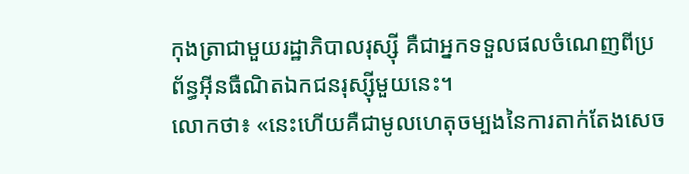កុងត្រាជាមួយរដ្ឋាភិបាលរុស្ស៊ី គឺជាអ្នកទទួលផលចំណេញពីប្រព័ន្ធអ៊ីនធឺណិតឯកជនរុស្ស៊ីមួយនេះ។
លោកថា៖ «នេះហើយគឺជាមូលហេតុចម្បងនៃការតាក់តែងសេច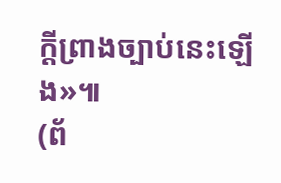ក្តីព្រាងច្បាប់នេះឡើង»៕
(ព័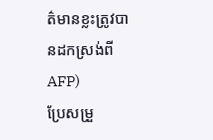ត៌មានខ្លះត្រូវបានដកស្រង់ពី AFP)
ប្រែសម្រួ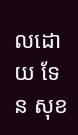លដោយ ទែន សុខ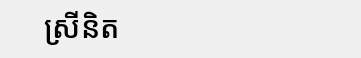ស្រីនិត